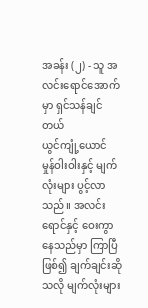အခန်း (၂) - သူ အလင်းရောင်အောက်မှာ ရှင်သန်ချင်တယ်
ယွင်ကျုံ့ယောင် မှုန်ဝါးဝါးနှင့် မျက်လုံးများ ပွင့်လာသည်။ အလင်းရောင်နှင့် ဝေးကွာနေသည်မှာ ကြာပြီဖြစ်၍ ချက်ချင်းဆိုသလို မျက်လုံးများ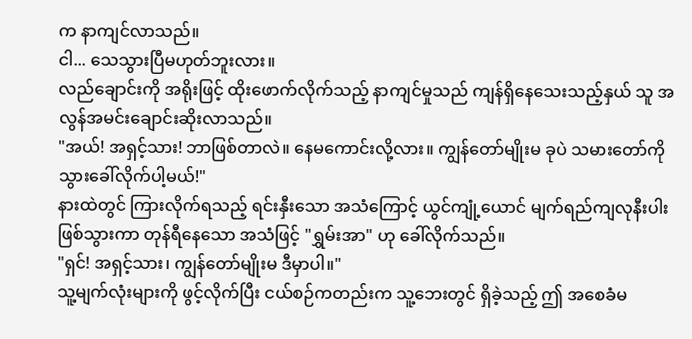က နာကျင်လာသည်။
ငါ... သေသွားပြီမဟုတ်ဘူးလား။
လည်ချောင်းကို အရိုးဖြင့် ထိုးဖောက်လိုက်သည့် နာကျင်မှုသည် ကျန်ရှိနေသေးသည့်နှယ် သူ အလွန်အမင်းချောင်းဆိုးလာသည်။
"အယ်! အရှင့်သား! ဘာဖြစ်တာလဲ။ နေမကောင်းလို့လား။ ကျွန်တော်မျိုးမ ခုပဲ သမားတော်ကို သွားခေါ်လိုက်ပါ့မယ်!"
နားထဲတွင် ကြားလိုက်ရသည့် ရင်းနှီးသော အသံကြောင့် ယွင်ကျုံ့ယောင် မျက်ရည်ကျလုနီးပါးဖြစ်သွားကာ တုန်ရီနေသော အသံဖြင့် "ရွှမ်းအာ" ဟု ခေါ်လိုက်သည်။
"ရှင်! အရှင့်သား၊ ကျွန်တော်မျိုးမ ဒီမှာပါ။"
သူ့မျက်လုံးများကို ဖွင့်လိုက်ပြီး ငယ်စဉ်ကတည်းက သူ့ဘေးတွင် ရှိခဲ့သည့် ဤ အစေခံမ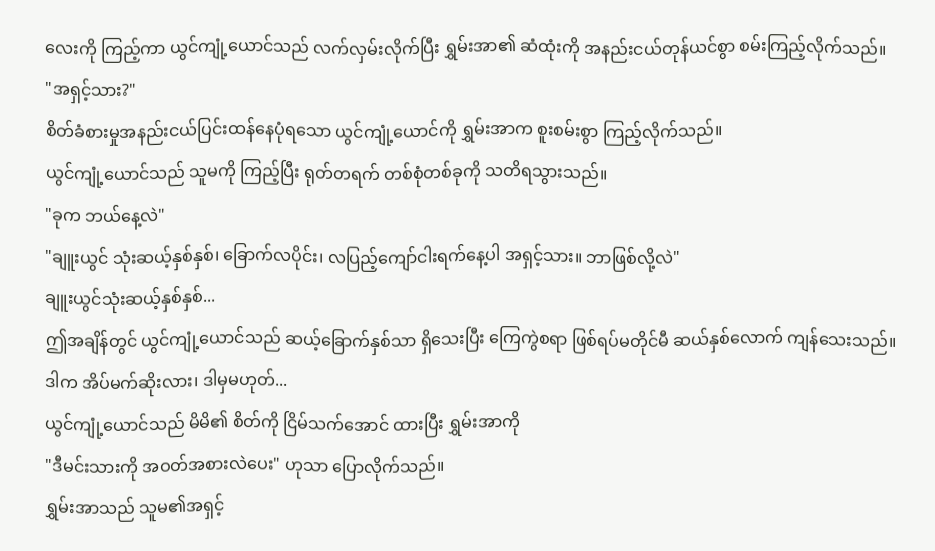လေးကို ကြည့်ကာ ယွင်ကျုံ့ယောင်သည် လက်လှမ်းလိုက်ပြီး ရွှမ်းအာ၏ ဆံထုံးကို အနည်းငယ်တုန်ယင်စွာ စမ်းကြည့်လိုက်သည်။
"အရှင့်သား?"
စိတ်ခံစားမှုအနည်းငယ်ပြင်းထန်နေပုံရသော ယွင်ကျုံ့ယောင်ကို ရွှမ်းအာက စူးစမ်းစွာ ကြည့်လိုက်သည်။
ယွင်ကျုံ့ယောင်သည် သူမကို ကြည့်ပြီး ရုတ်တရက် တစ်စုံတစ်ခုကို သတိရသွားသည်။
"ခုက ဘယ်နေ့လဲ"
"ချူးယွင် သုံးဆယ့်နှစ်နှစ်၊ ခြောက်လပိုင်း၊ လပြည့်ကျော်ငါးရက်နေ့ပါ အရှင့်သား။ ဘာဖြစ်လို့လဲ"
ချူးယွင်သုံးဆယ့်နှစ်နှစ်...
ဤအချိန်တွင် ယွင်ကျုံ့ယောင်သည် ဆယ့်ခြောက်နှစ်သာ ရှိသေးပြီး ကြေကွဲစရာ ဖြစ်ရပ်မတိုင်မီ ဆယ်နှစ်လောက် ကျန်သေးသည်။
ဒါက အိပ်မက်ဆိုးလား၊ ဒါမှမဟုတ်...
ယွင်ကျုံ့ယောင်သည် မိမိ၏ စိတ်ကို ငြိမ်သက်အောင် ထားပြီး ရွှမ်းအာကို
"ဒီမင်းသားကို အဝတ်အစားလဲပေး" ဟုသာ ပြောလိုက်သည်။
ရွှမ်းအာသည် သူမ၏အရှင့်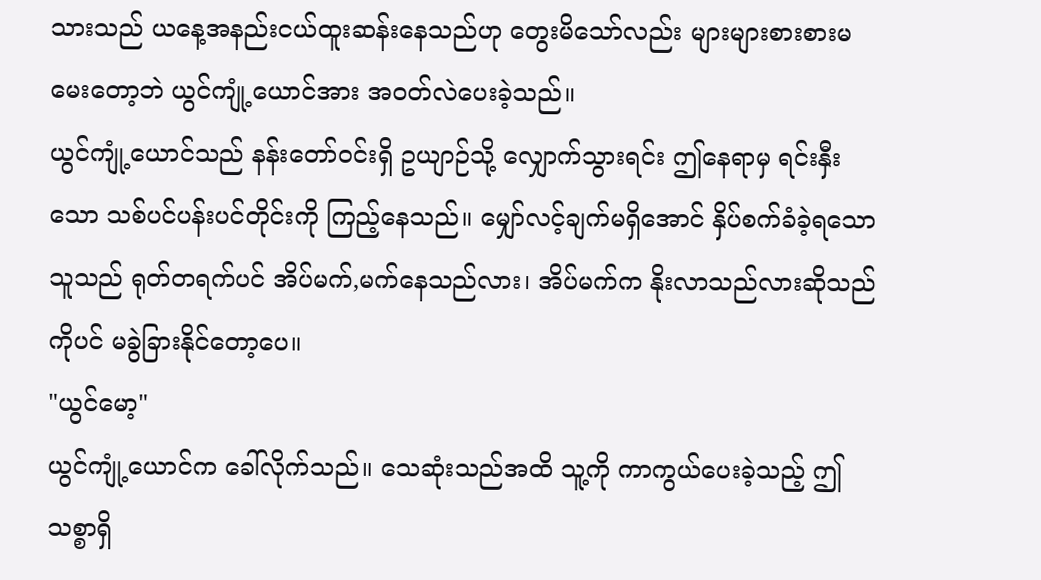သားသည် ယနေ့အနည်းငယ်ထူးဆန်းနေသည်ဟု တွေးမိသော်လည်း များများစားစားမမေးတော့ဘဲ ယွင်ကျုံ့ယောင်အား အဝတ်လဲပေးခဲ့သည်။
ယွင်ကျုံ့ယောင်သည် နန်းတော်ဝင်းရှိ ဥယျာဉ်သို့ လျှောက်သွားရင်း ဤနေရာမှ ရင်းနှီးသော သစ်ပင်ပန်းပင်တိုင်းကို ကြည့်နေသည်။ မျှော်လင့်ချက်မရှိအောင် နှိပ်စက်ခံခဲ့ရသော သူသည် ရုတ်တရက်ပင် အိပ်မက်,မက်နေသည်လား၊ အိပ်မက်က နိုးလာသည်လားဆိုသည်ကိုပင် မခွဲခြားနိုင်တော့ပေ။
"ယွင်မော့"
ယွင်ကျုံ့ယောင်က ခေါ်လိုက်သည်။ သေဆုံးသည်အထိ သူ့ကို ကာကွယ်ပေးခဲ့သည့် ဤသစ္စာရှိ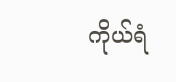ကိုယ်ရံ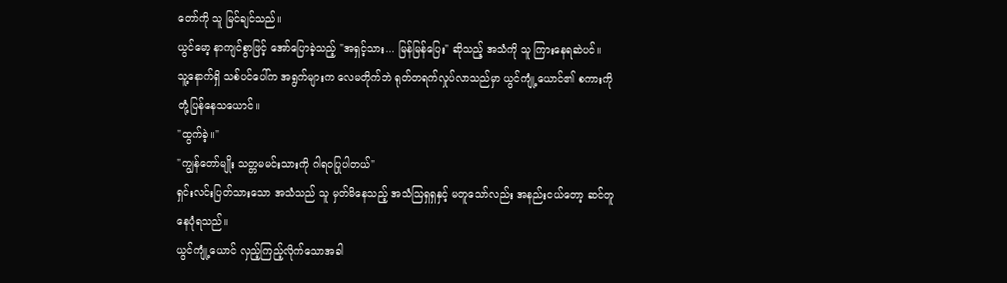တော်ကို သူ မြင်ချင်သည်။
ယွင်မော့ နာကျင်စွာဖြင့် အော်ပြောခဲ့သည့် "အရှင့်သား... မြန်မြန်ပြေး" ဆိုသည့် အသံကို သူ ကြားနေရဆဲပင်။
သူ့နောက်ရှိ သစ်ပင်ပေါ်က အရွက်များက လေမတိုက်ဘဲ ရုတ်တရက်လှုပ်လာသည်မှာ ယွင်ကျုံ့ယောင်၏ စကားကို တုံ့ပြန်နေသယောင်။
"ထွက်ခဲ့။"
"ကျွန်တော်မျိုး သတ္တမမင်းသားကို ဂါရဝပြုပါတယ်"
ရှင်းလင်းပြတ်သားသော အသံသည် သူ မှတ်မိနေသည့် အသံဩရှရှနှင့် မတူသော်လည်း အနည်းငယ်တော့ ဆင်တူနေပုံရသည်။
ယွင်ကျုံ့ယောင် လှည့်ကြည့်လိုက်သောအခါ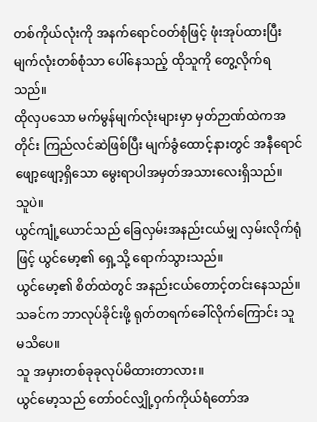တစ်ကိုယ်လုံးကို အနက်ရောင်ဝတ်စုံဖြင့် ဖုံးအုပ်ထားပြီး မျက်လုံးတစ်စုံသာ ပေါ်နေသည့် ထိုသူကို တွေ့လိုက်ရသည်။
ထိုလှပသော မက်မွန်မျက်လုံးများမှာ မှတ်ဉာဏ်ထဲကအတိုင်း ကြည်လင်ဆဲဖြစ်ပြီး မျက်ခွံထောင့်နားတွင် အနီရောင်ဖျော့ဖျော့ရှိသော မွေးရာပါအမှတ်အသားလေးရှိသည်။
သူပဲ။
ယွင်ကျုံ့ယောင်သည် ခြေလှမ်းအနည်းငယ်မျှ လှမ်းလိုက်ရုံဖြင့် ယွင်မော့၏ ရှေ့သို့ ရောက်သွားသည်။
ယွင်မော့၏ စိတ်ထဲတွင် အနည်းငယ်တောင့်တင်းနေသည်။ သခင်က ဘာလုပ်ခိုင်းဖို့ ရုတ်တရက်ခေါ်လိုက်ကြောင်း သူ မသိပေ။
သူ အမှားတစ်ခုခုလုပ်မိထားတာလား။
ယွင်မော့သည် တော်ဝင်လျှို့ဝှက်ကိုယ်ရံတော်အ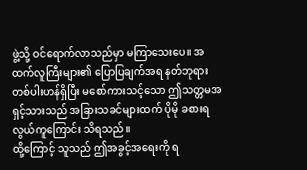ဖွဲ့သို့ ဝင်ရောက်လာသည်မှာ မကြာသေးပေ။ အထက်လူကြီးများ၏ ပြောပြချက်အရ နတ်ဘုရားတစ်ပါးဟန်ရှိပြီး မစော်ကားသင့်သော ဤသတ္တမအရှင့်သားသည် အခြားသခင်များထက် ပိုမို ခစားရလွယ်ကူကြောင်း သိရသည်။
ထို့ကြောင့် သူသည် ဤအခွင့်အရေးကို ရ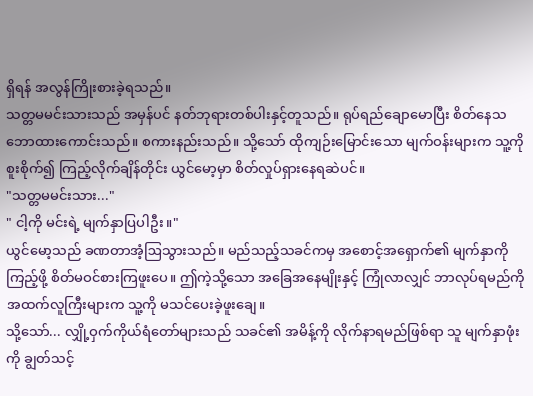ရှိရန် အလွန်ကြိုးစားခဲ့ရသည်။
သတ္တမမင်းသားသည် အမှန်ပင် နတ်ဘုရားတစ်ပါးနှင့်တူသည်။ ရုပ်ရည်ချောမောပြီး စိတ်နေသဘောထားကောင်းသည်။ စကားနည်းသည်။ သို့သော် ထိုကျဉ်းမြောင်းသော မျက်ဝန်းများက သူ့ကို စူးစိုက်၍ ကြည့်လိုက်ချိန်တိုင်း ယွင်မော့မှာ စိတ်လှုပ်ရှားနေရဆဲပင်။
"သတ္တမမင်းသား..."
" ငါ့ကို မင်းရဲ့ မျက်နှာပြပါဦး။"
ယွင်မော့သည် ခဏတာအံ့ဩသွားသည်။ မည်သည့်သခင်ကမှ အစောင့်အရှောက်၏ မျက်နှာကို ကြည့်ဖို့ စိတ်မဝင်စားကြဖူးပေ။ ဤကဲ့သို့သော အခြေအနေမျိုးနှင့် ကြုံလာလျှင် ဘာလုပ်ရမည်ကို အထက်လူကြီးများက သူ့ကို မသင်ပေးခဲ့ဖူးချေ။
သို့သော်... လျှို့ဝှက်ကိုယ်ရံတော်များသည် သခင်၏ အမိန့်ကို လိုက်နာရမည်ဖြစ်ရာ သူ မျက်နှာဖုံးကို ချွတ်သင့်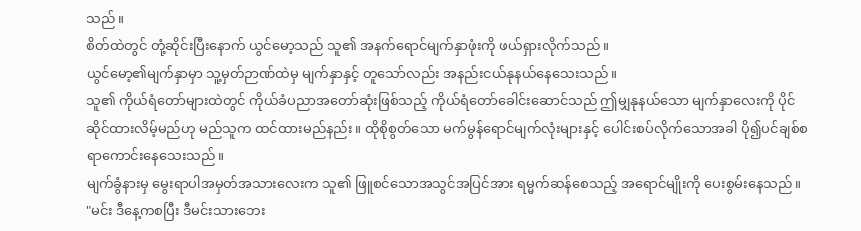သည်။
စိတ်ထဲတွင် တုံ့ဆိုင်းပြီးနောက် ယွင်မော့သည် သူ၏ အနက်ရောင်မျက်နှာဖုံးကို ဖယ်ရှားလိုက်သည်။
ယွင်မော့၏မျက်နှာမှာ သူ့မှတ်ဉာဏ်ထဲမှ မျက်နှာနှင့် တူသော်လည်း အနည်းငယ်နုနယ်နေသေးသည်။
သူ၏ ကိုယ်ရံတော်များထဲတွင် ကိုယ်ခံပညာအတော်ဆုံးဖြစ်သည့် ကိုယ်ရံတော်ခေါင်းဆောင်သည် ဤမျှနုနယ်သော မျက်နှာလေးကို ပိုင်ဆိုင်ထားလိမ့်မည်ဟု မည်သူက ထင်ထားမည်နည်း။ ထိုစိုစွတ်သော မက်မွန်ရောင်မျက်လုံးများနှင့် ပေါင်းစပ်လိုက်သောအခါ ပို၍ပင်ချစ်စရာကောင်းနေသေးသည်။
မျက်ခွံနားမှ မွေးရာပါအမှတ်အသားလေးက သူ၏ ဖြူစင်သောအသွင်အပြင်အား ရမ္မက်ဆန်စေသည့် အရောင်မျိုးကို ပေးစွမ်းနေသည်။
"မင်း ဒီနေ့ကစပြီး ဒီမင်းသားဘေး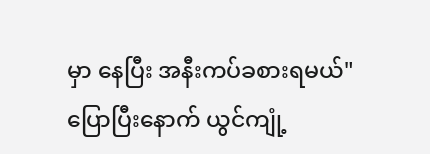မှာ နေပြီး အနီးကပ်ခစားရမယ်"
ပြောပြီးနောက် ယွင်ကျုံ့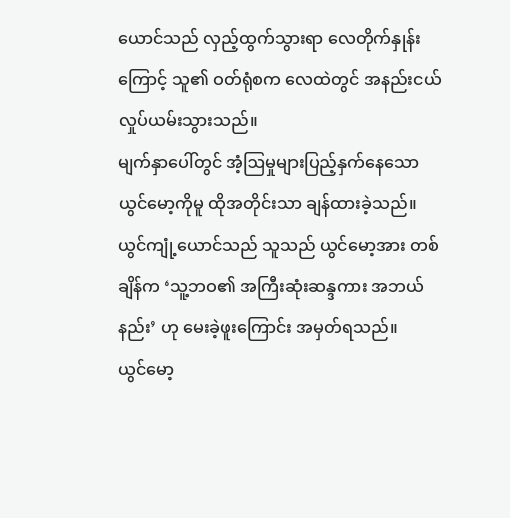ယောင်သည် လှည့်ထွက်သွားရာ လေတိုက်နှုန်းကြောင့် သူ၏ ဝတ်ရုံစက လေထဲတွင် အနည်းငယ်လှုပ်ယမ်းသွားသည်။
မျက်နှာပေါ်တွင် အံ့ဩမှုများပြည့်နှက်နေသော ယွင်မော့ကိုမူ ထိုအတိုင်းသာ ချန်ထားခဲ့သည်။
ယွင်ကျုံ့ယောင်သည် သူသည် ယွင်မော့အား တစ်ချိန်က ‘သူ့ဘဝ၏ အကြီးဆုံးဆန္ဒကား အဘယ်နည်း’ ဟု မေးခဲ့ဖူးကြောင်း အမှတ်ရသည်။
ယွင်မော့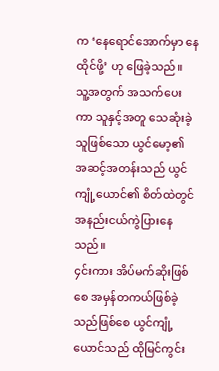က ‘နေရောင်အောက်မှာ နေထိုင်ဖို့’ ဟု ဖြေခဲ့သည်။
သူ့အတွက် အသက်ပေးကာ သူနှင့်အတူ သေဆုံးခဲ့သူဖြစ်သော ယွင်မော့၏ အဆင့်အတန်းသည် ယွင်ကျုံ့ယောင်၏ စိတ်ထဲတွင် အနည်းငယ်ကွဲပြားနေသည်။
၄င်းကား အိပ်မက်ဆိုးဖြစ်စေ အမှန်တကယ်ဖြစ်ခဲ့သည်ဖြစ်စေ ယွင်ကျုံ့ယောင်သည် ထိုမြင်ကွင်း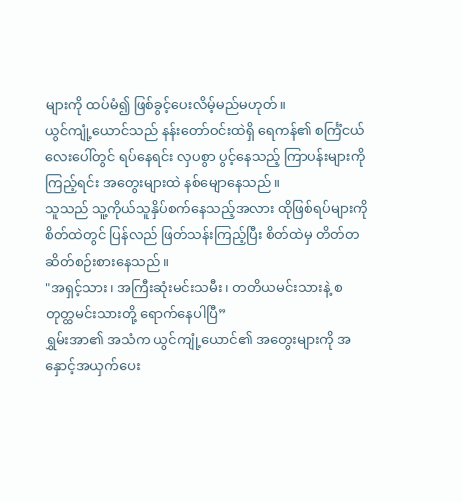များကို ထပ်မံ၍ ဖြစ်ခွင့်ပေးလိမ့်မည်မဟုတ်။
ယွင်ကျုံ့ယောင်သည် နန်းတော်ဝင်းထဲရှိ ရေကန်၏ စင်္ကြံငယ်လေးပေါ်တွင် ရပ်နေရင်း လှပစွာ ပွင့်နေသည့် ကြာပန်းများကို ကြည့်ရင်း အတွေးများထဲ နစ်မျောနေသည်။
သူသည် သူ့ကိုယ်သူနှိပ်စက်နေသည့်အလား ထိုဖြစ်ရပ်များကို စိတ်ထဲတွင် ပြန်လည် ဖြတ်သန်းကြည့်ပြီး စိတ်ထဲမှ တိတ်တဆိတ်စဉ်းစားနေသည်။
"အရှင့်သား၊ အကြီးဆုံးမင်းသမီး၊ တတိယမင်းသားနဲ့ စတုတ္ထမင်းသားတို့ ရောက်နေပါပြီ”
ရွှမ်းအာ၏ အသံက ယွင်ကျုံ့ယောင်၏ အတွေးများကို အနှောင့်အယှက်ပေး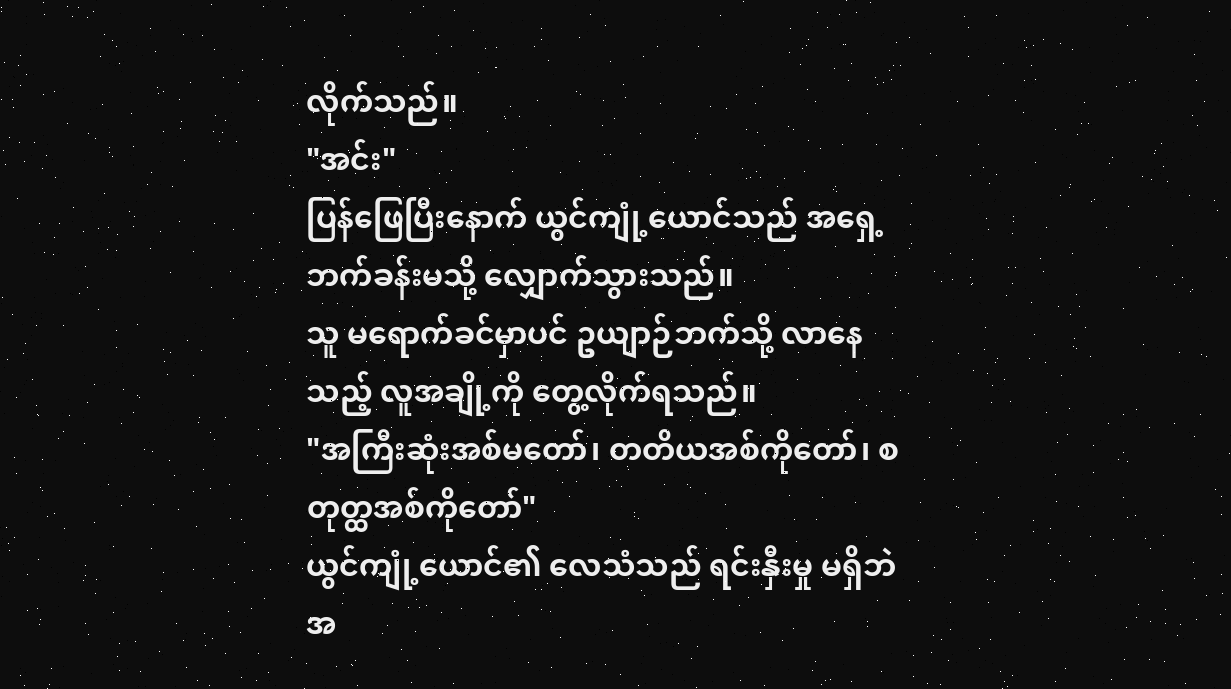လိုက်သည်။
"အင်း"
ပြန်ဖြေပြီးနောက် ယွင်ကျုံ့ယောင်သည် အရှေ့ဘက်ခန်းမသို့ လျှောက်သွားသည်။
သူ မရောက်ခင်မှာပင် ဥယျာဉ်ဘက်သို့ လာနေသည့် လူအချို့ကို တွေ့လိုက်ရသည်။
"အကြီးဆုံးအစ်မတော်၊ တတိယအစ်ကိုတော်၊ စတုတ္ထအစ်ကိုတော်"
ယွင်ကျုံ့ယောင်၏ လေသံသည် ရင်းနှီးမှု မရှိဘဲ အ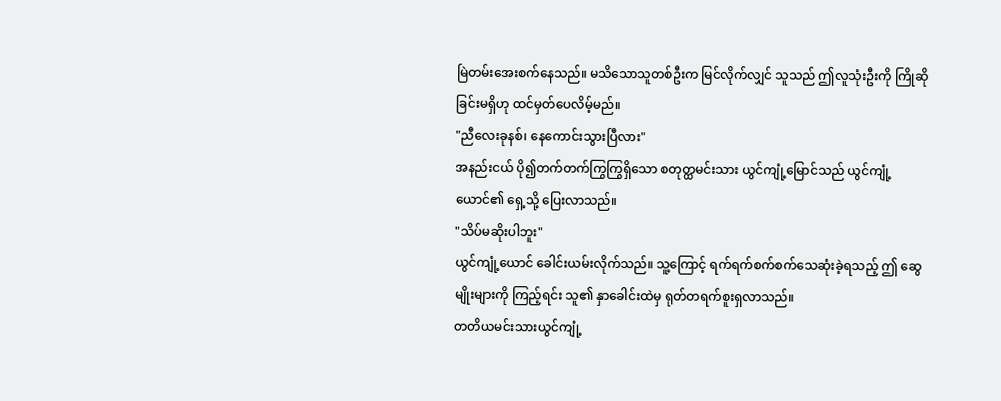မြဲတမ်းအေးစက်နေသည်။ မသိသောသူတစ်ဦးက မြင်လိုက်လျှင် သူသည် ဤလူသုံးဦးကို ကြိုဆိုခြင်းမရှိဟု ထင်မှတ်ပေလိမ့်မည်။
"ညီလေးခုနစ်၊ နေကောင်းသွားပြီလား"
အနည်းငယ် ပို၍တက်တက်ကြွကြွရှိသော စတုတ္ထမင်းသား ယွင်ကျုံ့မြောင်သည် ယွင်ကျုံ့ယောင်၏ ရှေ့သို့ ပြေးလာသည်။
"သိပ်မဆိုးပါဘူး"
ယွင်ကျုံ့ယောင် ခေါင်းယမ်းလိုက်သည်။ သူ့ကြောင့် ရက်ရက်စက်စက်သေဆုံးခဲ့ရသည့် ဤ ဆွေမျိုးများကို ကြည့်ရင်း သူ၏ နှာခေါင်းထဲမှ ရုတ်တရက်စူးရှလာသည်။
တတိယမင်းသားယွင်ကျုံ့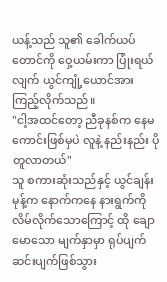ယန့်သည် သူ၏ ခေါက်ယပ်တောင်ကို ဝှေ့ယမ်းကာ ပြုံးရယ်လျက် ယွင်ကျုံ့ယောင်အား ကြည့်လိုက်သည်။
"ငါ့အထင်တော့ ညီခုနစ်က နေမကောင်းဖြစ်မှပဲ လူနဲ့ နည်းနည်း ပိုတူလာတယ်"
သူ စကားဆုံးသည်နှင့် ယွင်ချန်းမုန့်က နောက်ကနေ နားရွက်ကို လိမ်လိုက်သောကြောင့် ထို ချောမောသော မျက်နှာမှာ ရုပ်ပျက်ဆင်းပျက်ဖြစ်သွား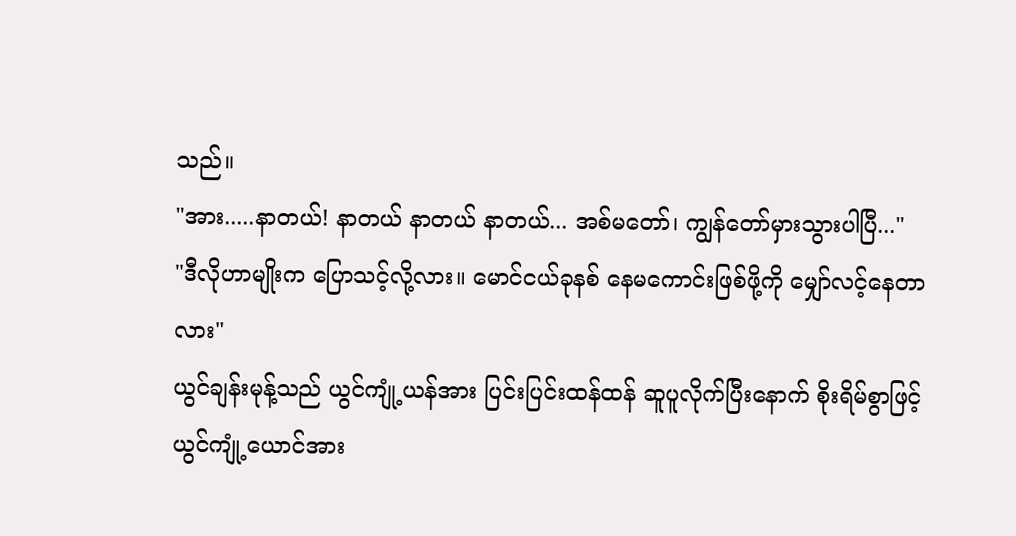သည်။
"အား.....နာတယ်! နာတယ် နာတယ် နာတယ်... အစ်မတော်၊ ကျွန်တော်မှားသွားပါပြီ..."
"ဒီလိုဟာမျိုးက ပြောသင့်လို့လား။ မောင်ငယ်ခုနစ် နေမကောင်းဖြစ်ဖို့ကို မျှော်လင့်နေတာလား"
ယွင်ချန်းမုန့်သည် ယွင်ကျုံ့ယန်အား ပြင်းပြင်းထန်ထန် ဆူပူလိုက်ပြီးနောက် စိုးရိမ်စွာဖြင့် ယွင်ကျုံ့ယောင်အား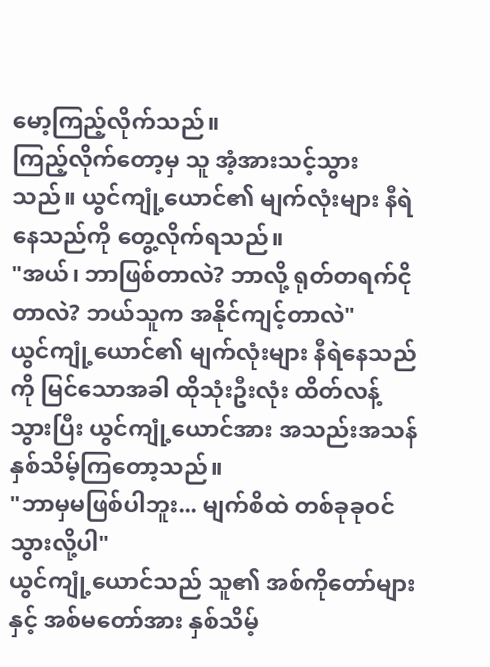မော့ကြည့်လိုက်သည်။
ကြည့်လိုက်တော့မှ သူ အံ့အားသင့်သွားသည်။ ယွင်ကျုံ့ယောင်၏ မျက်လုံးများ နီရဲနေသည်ကို တွေ့လိုက်ရသည်။
"အယ်၊ ဘာဖြစ်တာလဲ? ဘာလို့ ရုတ်တရက်ငိုတာလဲ? ဘယ်သူက အနိုင်ကျင့်တာလဲ"
ယွင်ကျုံ့ယောင်၏ မျက်လုံးများ နီရဲနေသည်ကို မြင်သောအခါ ထိုသုံးဦးလုံး ထိတ်လန့်သွားပြီး ယွင်ကျုံ့ယောင်အား အသည်းအသန်နှစ်သိမ့်ကြတော့သည်။
"ဘာမှမဖြစ်ပါဘူး... မျက်စိထဲ တစ်ခုခုဝင်သွားလို့ပါ"
ယွင်ကျုံ့ယောင်သည် သူ၏ အစ်ကိုတော်များနှင့် အစ်မတော်အား နှစ်သိမ့်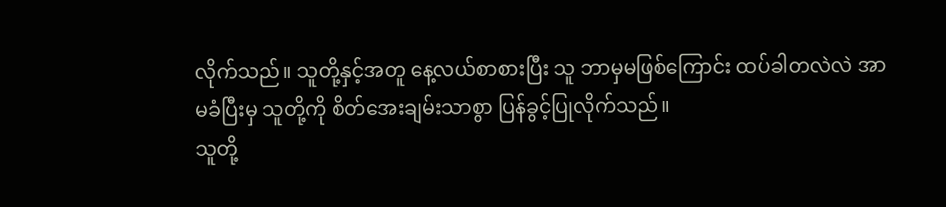လိုက်သည်။ သူတို့နှင့်အတူ နေ့လယ်စာစားပြီး သူ ဘာမှမဖြစ်ကြောင်း ထပ်ခါတလဲလဲ အာမခံပြီးမှ သူတို့ကို စိတ်အေးချမ်းသာစွာ ပြန်ခွင့်ပြုလိုက်သည်။
သူတို့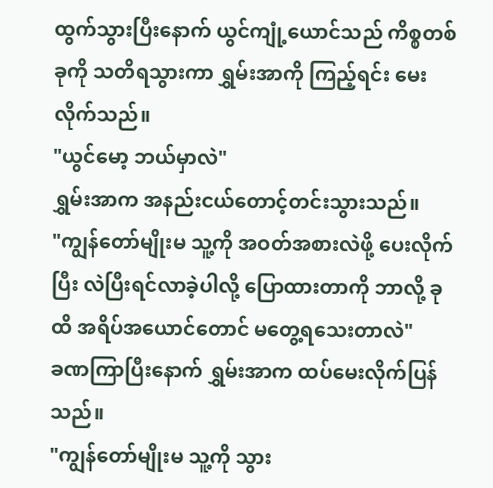ထွက်သွားပြီးနောက် ယွင်ကျုံ့ယောင်သည် ကိစ္စတစ်ခုကို သတိရသွားကာ ရွှမ်းအာကို ကြည့်ရင်း မေးလိုက်သည်။
"ယွင်မော့ ဘယ်မှာလဲ"
ရွှမ်းအာက အနည်းငယ်တောင့်တင်းသွားသည်။
"ကျွန်တော်မျိုးမ သူ့ကို အဝတ်အစားလဲဖို့ ပေးလိုက်ပြီး လဲပြီးရင်လာခဲ့ပါလို့ ပြောထားတာကို ဘာလို့ ခုထိ အရိပ်အယောင်တောင် မတွေ့ရသေးတာလဲ"
ခဏကြာပြီးနောက် ရွှမ်းအာက ထပ်မေးလိုက်ပြန်သည်။
"ကျွန်တော်မျိုးမ သူ့ကို သွား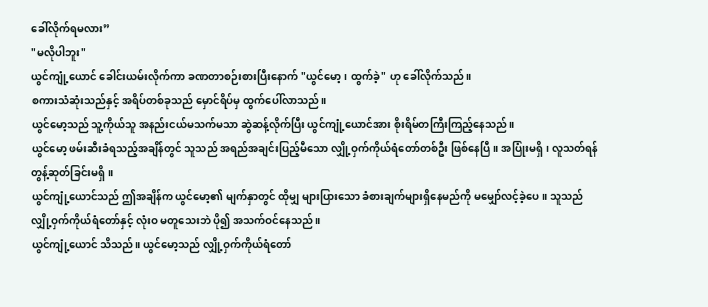ခေါ်လိုက်ရမလား”
"မလိုပါဘူး"
ယွင်ကျုံ့ယောင် ခေါင်းယမ်းလိုက်ကာ ခဏတာစဉ်းစားပြီးနောက် "ယွင်မော့၊ ထွက်ခဲ့" ဟု ခေါ်လိုက်သည်။
စကားသံဆုံးသည်နှင့် အရိပ်တစ်ခုသည် မှောင်ရိပ်မှ ထွက်ပေါ်လာသည်။
ယွင်မော့သည် သူ့ကိုယ်သူ အနည်းငယ်မသက်မသာ ဆွဲဆန့်လိုက်ပြီး ယွင်ကျုံ့ယောင်အား စိုးရိမ်တကြီးကြည့်နေသည်။
ယွင်မော့ ဖမ်းဆီးခံရသည့်အချိန်တွင် သူသည် အရည်အချင်းပြည့်မီသော လျှို့ဝှက်ကိုယ်ရံတော်တစ်ဦး ဖြစ်နေပြီ။ အပြုံးမရှိ၊ လူသတ်ရန် တွန့်ဆုတ်ခြင်းမရှိ။
ယွင်ကျုံ့ယောင်သည် ဤအချိန်က ယွင်မော့၏ မျက်နှာတွင် ထိုမျှ များပြားသော ခံစားချက်များရှိနေမည်ကို မမျှော်လင့်ခဲ့ပေ။ သူသည် လျှို့ဝှက်ကိုယ်ရံတော်နှင့် လုံးဝ မတူသေးဘဲ ပို၍ အသက်ဝင်နေသည်။
ယွင်ကျုံ့ယောင် သိသည်။ ယွင်မော့သည် လျှို့ဝှက်ကိုယ်ရံတော်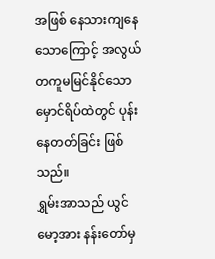အဖြစ် နေသားကျနေသောကြောင့် အလွယ်တကူမမြင်နိုင်သော မှောင်ရိပ်ထဲတွင် ပုန်းနေတတ်ခြင်း ဖြစ်သည်။
ရွှမ်းအာသည် ယွင်မော့အား နန်းတော်မှ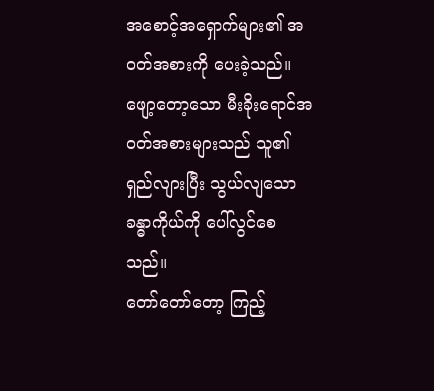အစောင့်အရှောက်များ၏ အဝတ်အစားကို ပေးခဲ့သည်။ ဖျော့တော့သော မီးခိုးရောင်အဝတ်အစားများသည် သူ၏ ရှည်လျားပြီး သွယ်လျသော ခန္ဓာကိုယ်ကို ပေါ်လွင်စေသည်။
တော်တော်တော့ ကြည့်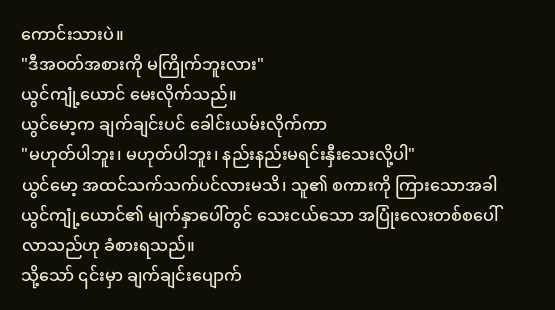ကောင်းသားပဲ။
"ဒီအဝတ်အစားကို မကြိုက်ဘူးလား"
ယွင်ကျုံ့ယောင် မေးလိုက်သည်။
ယွင်မော့က ချက်ချင်းပင် ခေါင်းယမ်းလိုက်ကာ
"မဟုတ်ပါဘူး၊ မဟုတ်ပါဘူး၊ နည်းနည်းမရင်းနှီးသေးလို့ပါ"
ယွင်မော့ အထင်သက်သက်ပင်လားမသိ၊ သူ၏ စကားကို ကြားသောအခါ ယွင်ကျုံ့ယောင်၏ မျက်နှာပေါ်တွင် သေးငယ်သော အပြုံးလေးတစ်စပေါ်လာသည်ဟု ခံစားရသည်။
သို့သော် ၎င်းမှာ ချက်ချင်းပျောက်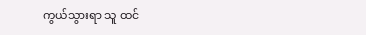ကွယ်သွားရာ သူ ထင်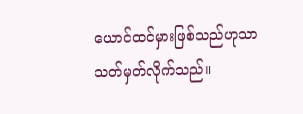ယောင်ထင်မှားဖြစ်သည်ဟုသာ သတ်မှတ်လိုက်သည်။